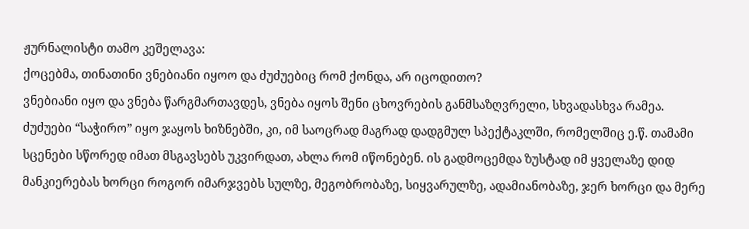ჟურნალისტი თამო კეშელავა:
ქოცებმა, თინათინი ვნებიანი იყოო და ძუძუებიც რომ ქონდა, არ იცოდითო?
ვნებიანი იყო და ვნება წარგმართავდეს, ვნება იყოს შენი ცხოვრების განმსაზღვრელი, სხვადასხვა რამეა.
ძუძუები “საჭირო” იყო ჯაყოს ხიზნებში, კი, იმ საოცრად მაგრად დადგმულ სპექტაკლში, რომელშიც ე.წ. თამამი სცენები სწორედ იმათ მსგავსებს უკვირდათ, ახლა რომ იწონებენ. ის გადმოცემდა ზუსტად იმ ყველაზე დიდ მანკიერებას ხორცი როგორ იმარჯვებს სულზე, მეგობრობაზე, სიყვარულზე, ადამიანობაზე, ჯერ ხორცი და მერე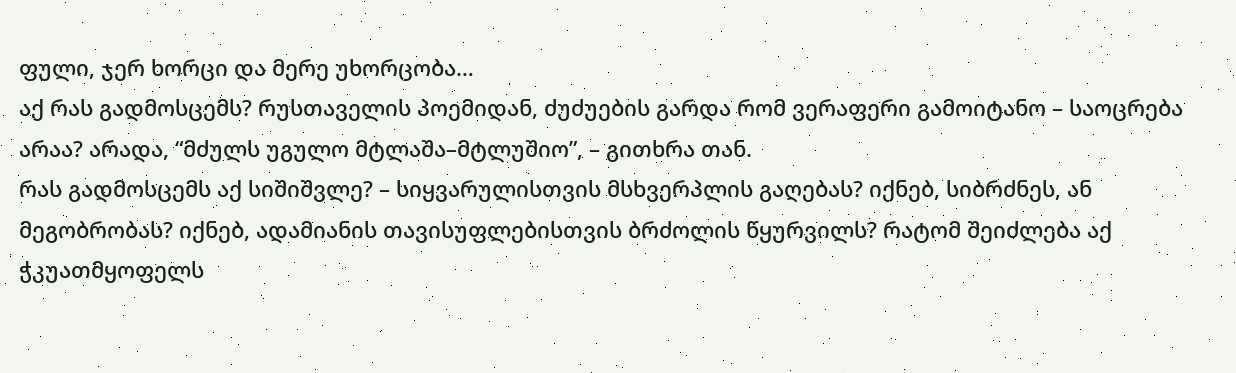ფული, ჯერ ხორცი და მერე უხორცობა…
აქ რას გადმოსცემს? რუსთაველის პოემიდან, ძუძუების გარდა რომ ვერაფერი გამოიტანო – საოცრება არაა? არადა, “მძულს უგულო მტლაშა–მტლუშიო”, – გითხრა თან.
რას გადმოსცემს აქ სიშიშვლე? – სიყვარულისთვის მსხვერპლის გაღებას? იქნებ, სიბრძნეს, ან მეგობრობას? იქნებ, ადამიანის თავისუფლებისთვის ბრძოლის წყურვილს? რატომ შეიძლება აქ ჭკუათმყოფელს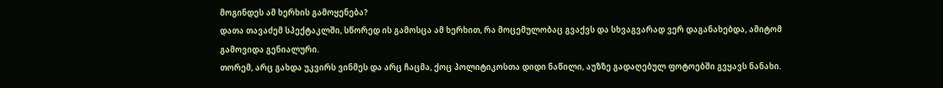მოგინდეს ამ ხერხის გამოყენება?
დათა თავაძემ სპექტაკლში, სწორედ ის გამოსცა ამ ხერხით, რა მოცემულობაც გვაქვს და სხვაგვარად ვერ დაგანახებდა, ამიტომ გამოვიდა გენიალური.
თორემ, არც გახდა უკვირს ვინმეს და არც ჩაცმა, ქოც პოლიტიკოსთა დიდი ნაწილი, აუზზე გადაღებულ ფოტოებში გვყავს ნანახი.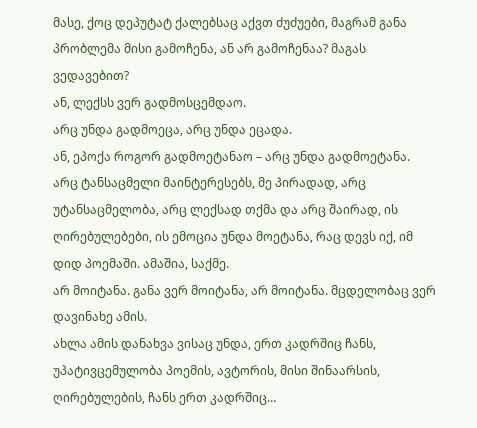მასე, ქოც დეპუტატ ქალებსაც აქვთ ძუძუები, მაგრამ განა პრობლემა მისი გამოჩენა, ან არ გამოჩენაა? მაგას ვედავებით?
ან, ლექსს ვერ გადმოსცემდაო.
არც უნდა გადმოეცა, არც უნდა ეცადა.
ან, ეპოქა როგორ გადმოეტანაო – არც უნდა გადმოეტანა.
არც ტანსაცმელი მაინტერესებს, მე პირადად, არც უტანსაცმელობა, არც ლექსად თქმა და არც შაირად, ის ღირებულებები, ის ემოცია უნდა მოეტანა, რაც დევს იქ, იმ დიდ პოემაში. ამაშია, საქმე.
არ მოიტანა. განა ვერ მოიტანა, არ მოიტანა. მცდელობაც ვერ დავინახე ამის.
ახლა ამის დანახვა ვისაც უნდა, ერთ კადრშიც ჩანს, უპატივცემულობა პოემის, ავტორის, მისი შინაარსის, ღირებულების, ჩანს ერთ კადრშიც…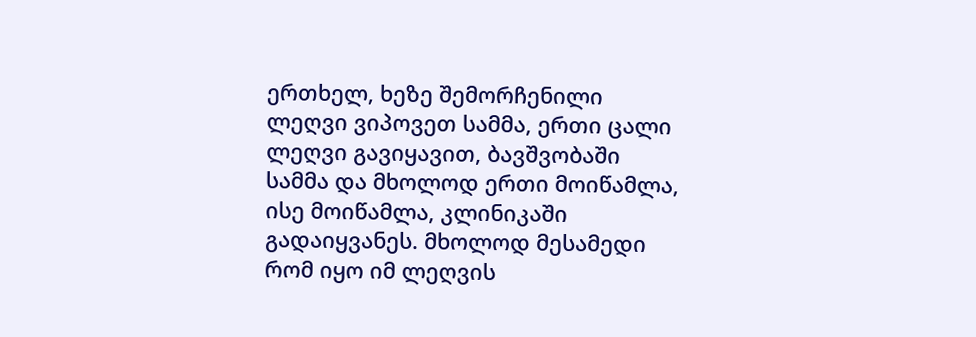ერთხელ, ხეზე შემორჩენილი ლეღვი ვიპოვეთ სამმა, ერთი ცალი ლეღვი გავიყავით, ბავშვობაში სამმა და მხოლოდ ერთი მოიწამლა, ისე მოიწამლა, კლინიკაში გადაიყვანეს. მხოლოდ მესამედი რომ იყო იმ ლეღვის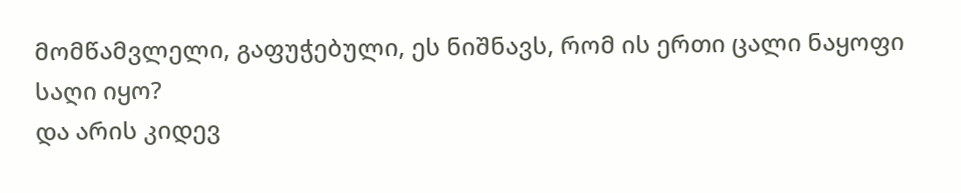მომწამვლელი, გაფუჭებული, ეს ნიშნავს, რომ ის ერთი ცალი ნაყოფი საღი იყო?
და არის კიდევ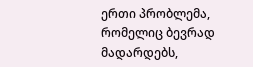ერთი პრობლემა, რომელიც ბევრად მადარდებს,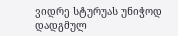ვიდრე სტურუას უნიჭოდ დადგმულ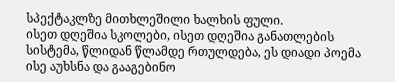სპექტაკლზე მითხლეშილი ხალხის ფული.
ისეთ დღეშია სკოლები, ისეთ დღეშია განათლების სისტემა, წლიდან წლამდე რთულდება, ეს დიადი პოემა ისე აუხსნა და გააგებინო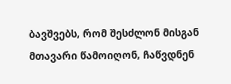ბავშვებს, რომ შესძლონ მისგან მთავარი წამოიღონ, ჩაწვდნენ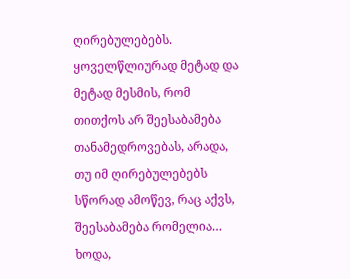ღირებულებებს.
ყოველწლიურად მეტად და მეტად მესმის, რომ თითქოს არ შეესაბამება თანამედროვებას, არადა, თუ იმ ღირებულებებს სწორად ამოწევ, რაც აქვს, შეესაბამება რომელია…
ხოდა,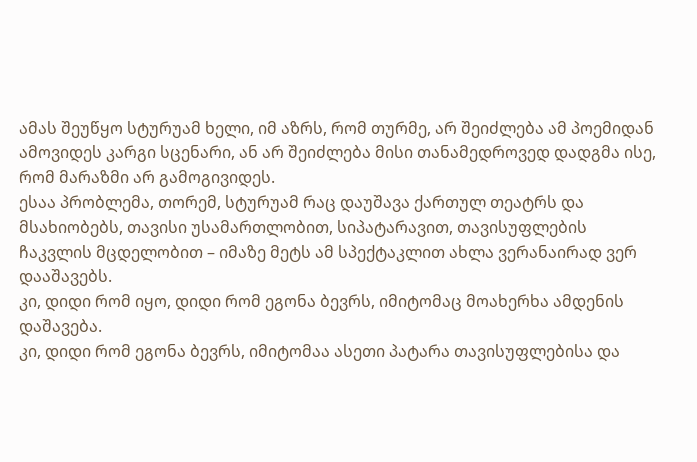ამას შეუწყო სტურუამ ხელი, იმ აზრს, რომ თურმე, არ შეიძლება ამ პოემიდან ამოვიდეს კარგი სცენარი, ან არ შეიძლება მისი თანამედროვედ დადგმა ისე, რომ მარაზმი არ გამოგივიდეს.
ესაა პრობლემა, თორემ, სტურუამ რაც დაუშავა ქართულ თეატრს და მსახიობებს, თავისი უსამართლობით, სიპატარავით, თავისუფლების ჩაკვლის მცდელობით – იმაზე მეტს ამ სპექტაკლით ახლა ვერანაირად ვერ დააშავებს.
კი, დიდი რომ იყო, დიდი რომ ეგონა ბევრს, იმიტომაც მოახერხა ამდენის დაშავება.
კი, დიდი რომ ეგონა ბევრს, იმიტომაა ასეთი პატარა თავისუფლებისა და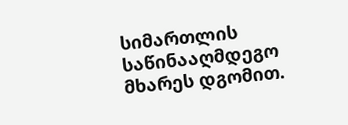სიმართლის საწინააღმდეგო მხარეს დგომით.